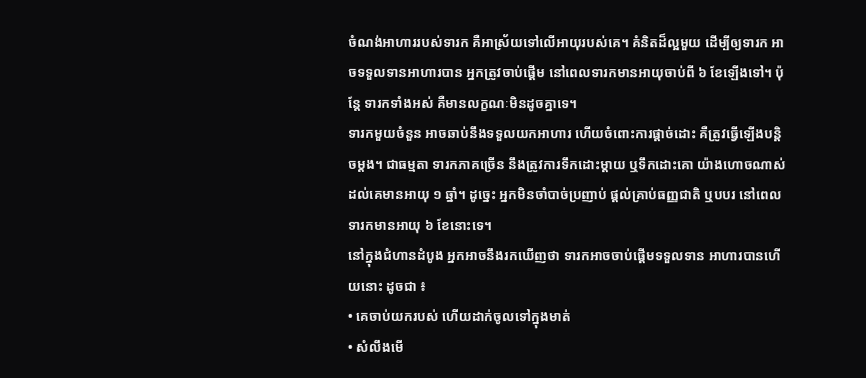ចំណង់អាហាររបស់ទារក គឺអាស្រ័យទៅលើអាយុរបស់គេ។ គំនិតដ៏ល្អមួយ ដើម្បីឲ្យទារក អាចទទួលទានអាហារបាន អ្នកត្រូវចាប់ផ្ដើម នៅពេលទារកមានអាយុចាប់ពី ៦ ខែឡើងទៅ។ ប៉ុន្តែ ទារកទាំងអស់ គឺមានលក្ខណៈមិនដូចគ្នាទេ។
ទារកមួយចំនួន អាចឆាប់នឹងទទួលយកអាហារ ហើយចំពោះការផ្តាច់ដោះ គឺត្រូវធ្វើឡើងបន្តិចម្ដង។ ជាធម្មតា ទារកភាគច្រើន នឹងត្រូវការទឹកដោះម្ដាយ ឬទឹកដោះគោ យ៉ាងហោចណាស់ ដល់គេមានអាយុ ១ ឆ្នាំ។ ដូច្នេះ អ្នកមិនចាំបាច់ប្រញាប់ ផ្ដល់គ្រាប់ធញ្ញជាតិ ឬបបរ នៅពេលទារកមានអាយុ ៦ ខែនោះទេ។
នៅក្នុងជំហានដំបូង អ្នកអាចនឹងរកឃើញថា ទារកអាចចាប់ផ្ដើមទទួលទាន អាហារបានហើយនោះ ដូចជា ៖
• គេចាប់យករបស់ ហើយដាក់ចូលទៅក្នុងមាត់
• សំលឹងមើ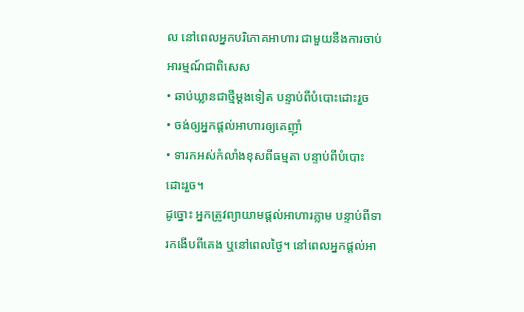ល នៅពេលអ្នកបរិភោគអាហារ ជាមួយនឹងការចាប់អារម្មណ៍ជាពិសេស
• ឆាប់ឃ្លានជាថ្មីម្តងទៀត បន្ទាប់ពីបំបោះដោះរួច
• ចង់ឲ្យអ្នកផ្តល់អាហារឲ្យគេញ៉ាំ
• ទារកអស់កំលាំងខុសពីធម្មតា បន្ទាប់ពីបំបោះដោះរួច។
ដូច្នោះ អ្នកត្រូវព្យាយាមផ្ដល់អាហារភ្លាម បន្ទាប់ពីទារកងើបពីគេង ឬនៅពេលថ្ងៃ។ នៅពេលអ្នកផ្ដល់អា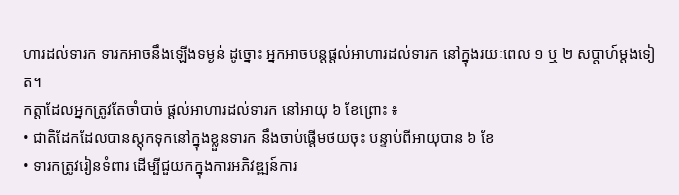ហារដល់ទារក ទារកអាចនឹងឡើងទម្ងន់ ដូច្នោះ អ្នកអាចបន្ដផ្ដល់អាហារដល់ទារក នៅក្នុងរយៈពេល ១ ឬ ២ សប្តាហ៍ម្តងទៀត។
កត្តាដែលអ្នកត្រូវតែចាំបាច់ ផ្ដល់អាហារដល់ទារក នៅអាយុ ៦ ខែព្រោះ ៖
• ជាតិដែកដែលបានស្តុកទុកនៅក្នុងខ្លួនទារក នឹងចាប់ផ្តើមថយចុះ បន្ទាប់ពីអាយុបាន ៦ ខែ
• ទារកត្រូវរៀនទំពារ ដើម្បីជួយកក្នុងការអភិវឌ្ឍន៍ការ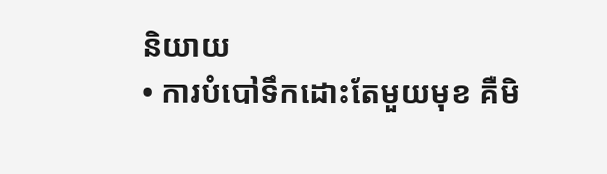និយាយ
• ការបំបៅទឹកដោះតែមួយមុខ គឺមិ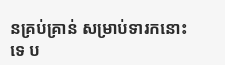នគ្រប់គ្រាន់ សម្រាប់ទារកនោះទេ ប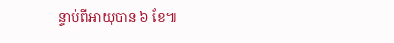ន្ទាប់ពីអាយុបាន ៦ ខែ៕